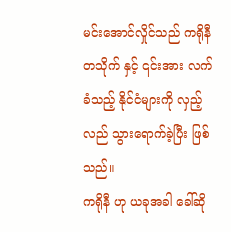မင်းအောင်လှိုင်သည် ကရိုနီ တသိုက် နှင့် ၎င်းအား လက်ခံသည့် နိုင်ငံများကို လှည့်လည် သွားရောက်ခဲ့ပြီး ဖြစ်သည်။
ကရိုနီ ဟု ယခုအခါ ခေါ်ဆို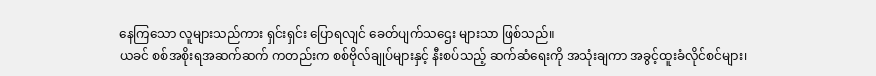နေကြသော လူများသည်ကား ရှင်းရှင်း ပြောရလျင် ခေတ်ပျက်သဌေး များသာ ဖြစ်သည်။
ယခင် စစ်အစိုးရအဆက်ဆက် ကတည်းက စစ်ဗိုလ်ချုပ်များနှင့် နီးစပ်သည့် ဆက်ဆံရေးကို အသုံးချကာ အခွင့်ထူးခံလိုင်စင်များ၊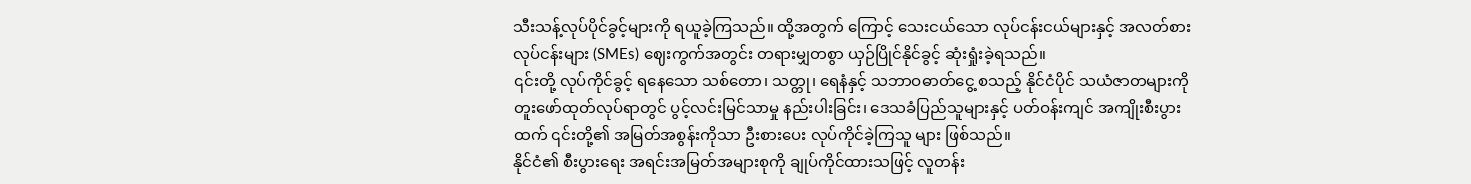သီးသန့်လုပ်ပိုင်ခွင့်များကို ရယူခဲ့ကြသည်။ ထို့အတွက် ကြောင့် သေးငယ်သော လုပ်ငန်းငယ်များနှင့် အလတ်စား လုပ်ငန်းများ (SMEs) ဈေးကွက်အတွင်း တရားမျှတစွာ ယှဉ်ပြိုင်နိုင်ခွင့် ဆုံးရှုံးခဲ့ရသည်။
၎င်းတို့ လုပ်ကိုင်ခွင့် ရနေသော သစ်တော၊ သတ္တု၊ ရေနံနှင့် သဘာဝဓာတ်ငွေ့ စသည့် နိုင်ငံပိုင် သယံဇာတများကို တူးဖော်ထုတ်လုပ်ရာတွင် ပွင့်လင်းမြင်သာမှု နည်းပါးခြင်း၊ ဒေသခံပြည်သူများနှင့် ပတ်ဝန်းကျင် အကျိုးစီးပွားထက် ၎င်းတို့၏ အမြတ်အစွန်းကိုသာ ဦးစားပေး လုပ်ကိုင်ခဲ့ကြသူ များ ဖြစ်သည်။
နိုင်ငံ၏ စီးပွားရေး အရင်းအမြတ်အများစုကို ချုပ်ကိုင်ထားသဖြင့် လူတန်း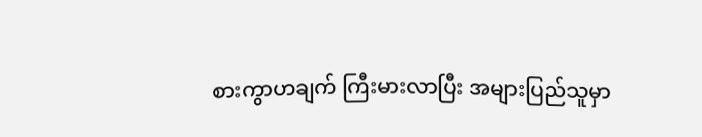စားကွာဟချက် ကြီးမားလာပြီး အများပြည်သူမှာ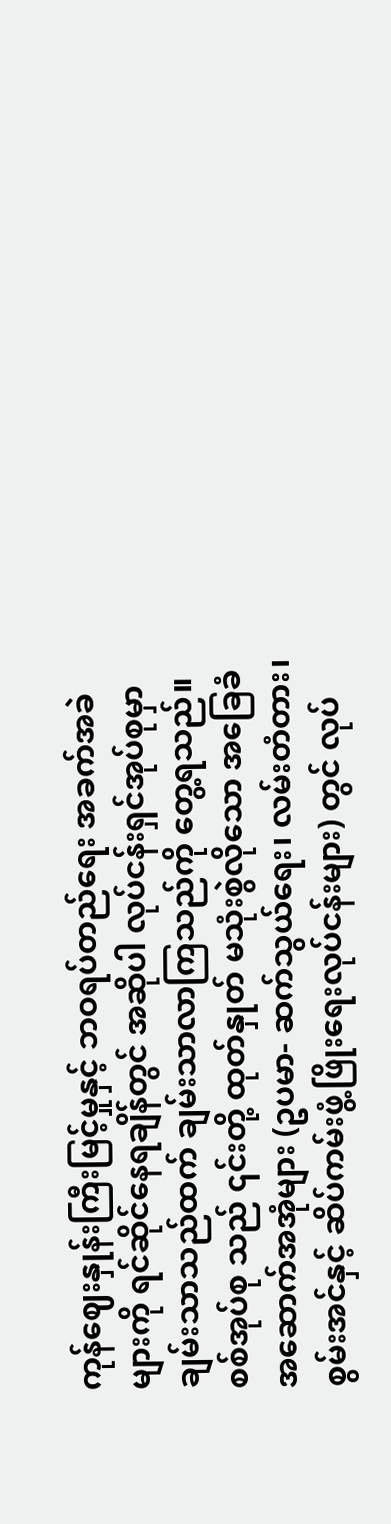ကုန်ဈေးနှုန်းကြီးမြင့်မှုနှင့် ဘဝရပ်တည်ရေး အခက်အခဲများကို ရင်ဆိုင်နေရချိန်တွင် အဆိုပါ လုပ်ငန်းရှင်အုပ်စုမှာ ချမ်းသာသည်ထက် ချမ်းသာလာကြသည်ကို တွေ့ရသည်။
စစ်အုပ်စု သည် ၎င်းတို့ ထုတ်နှုတ် မသုံးစွဲလိုသော အခြေခံအဆောက်အအုံများ (ဥပမာ- ဆက်သွယ်ရေး၊ လမ်းတံတား၊ စွမ်းအင်နှင့် ဆိပ်ကမ်းဖွံ့ဖြိုးရေးလုပ်ငန်းများ) တွင် လုပ်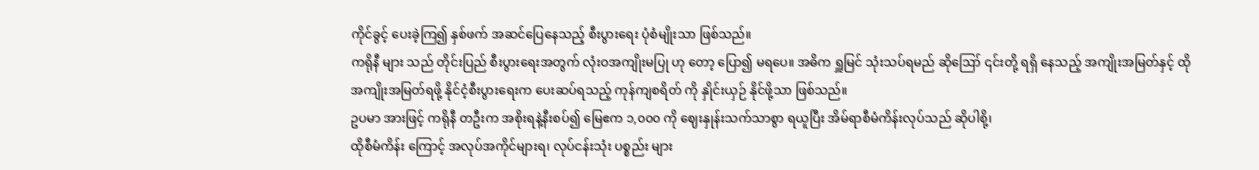ကိုင်ခွင့် ပေးခဲ့ကြ၍ နှစ်ဖက် အဆင်ပြေနေသည့် စီးပွားရေး ပုံစံမျိုးသာ ဖြစ်သည်။
ကရိုနီ များ သည် တိုင်းပြည် စီးပွားရေးအတွက် လုံးဝအကျိုးမပြု ဟု တော့ ပြော၍ မရပေ။ အဓိက ရှူမြင် သုံးသပ်ရမည် ဆိုဪ ၎င်းတို့ ရရှိ နေသည့် အကျိုးအမြတ်နှင့် ထို အကျိုးအမြတ်ရဖို့ နိုင်ငံ့စီးပွားရေးက ပေးဆပ်ရသည့် ကုန်ကျစရိတ် ကို နှိုင်းယှဉ် နိုင်ဖို့သာ ဖြစ်သည်။
ဥပမာ အားဖြင့် ကရိုနီ တဦးက အစိုးရနဲ့နီးစပ်၍ မြေဧက ၁,၀၀၀ ကို ဈေးနှုန်းသက်သာစွာ ရယူပြီး အိမ်ရာစီမံကိန်းလုပ်သည် ဆိုပါစို့၊
ထိုစီမံကိန်း ကြောင့် အလုပ်အကိုင်များရ၊ လုပ်ငန်းသုံး ပစ္စည်း များ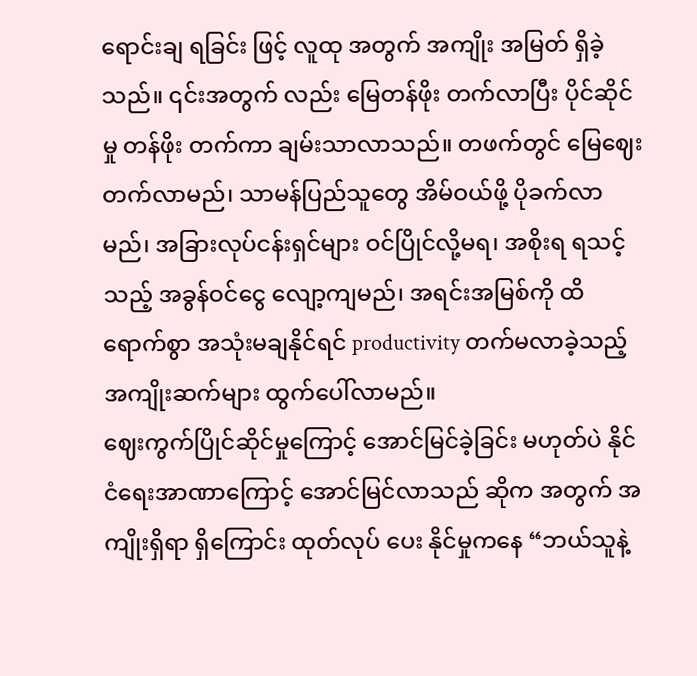ရောင်းချ ရခြင်း ဖြင့် လူထု အတွက် အကျိုး အမြတ် ရှိခဲ့သည်။ ၎င်းအတွက် လည်း မြေတန်ဖိုး တက်လာပြီး ပိုင်ဆိုင်မှု တန်ဖိုး တက်ကာ ချမ်းသာလာသည်။ တဖက်တွင် မြေဈေးတက်လာမည်၊ သာမန်ပြည်သူတွေ အိမ်ဝယ်ဖို့ ပိုခက်လာမည်၊ အခြားလုပ်ငန်းရှင်များ ဝင်ပြိုင်လို့မရ၊ အစိုးရ ရသင့်သည့် အခွန်ဝင်ငွေ လျော့ကျမည်၊ အရင်းအမြစ်ကို ထိရောက်စွာ အသုံးမချနိုင်ရင် productivity တက်မလာခဲ့သည့် အကျိုးဆက်များ ထွက်ပေါ်လာမည်။
ဈေးကွက်ပြိုင်ဆိုင်မှုကြောင့် အောင်မြင်ခဲ့ခြင်း မဟုတ်ပဲ နိုင်ငံရေးအာဏာကြောင့် အောင်မြင်လာသည် ဆိုက အတွက် အကျိုးရှိရာ ရှိကြောင်း ထုတ်လုပ် ပေး နိုင်မှုကနေ “ဘယ်သူနဲ့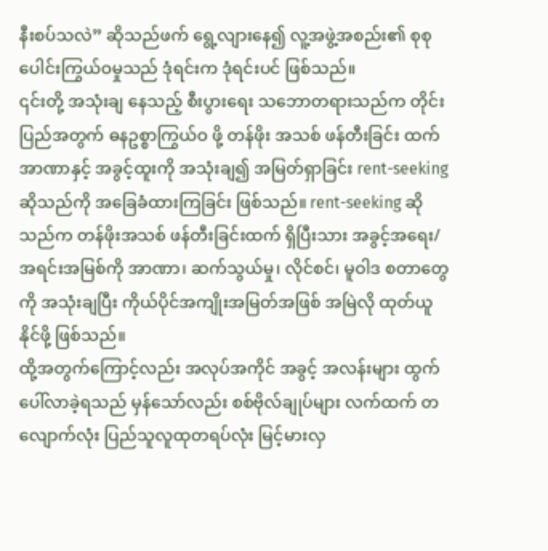နီးစပ်သလဲ” ဆိုသည်ဖက် ရွေ့လျားနေ၍ လူ့အဖွဲ့အစည်း၏ စုစုပေါင်းကြွယ်ဝမှုသည် ဒုံရင်းက ဒုံရင်းပင် ဖြစ်သည်။
၎င်းတို့ အသုံးချ နေသည့် စီးပွားရေး သဘောတရားသည်က တိုင်းပြည်အတွက် ဓနဥစ္စာကြွယ်ဝ ဖို့ တန်ဖိုး အသစ် ဖန်တီးခြင်း ထက် အာဏာနှင့် အခွင့်ထူးကို အသုံးချ၍ အမြတ်ရှာခြင်း rent-seeking ဆိုသည်ကို အခြေခံထားကြခြင်း ဖြစ်သည်။ rent-seeking ဆိုသည်က တန်ဖိုးအသစ် ဖန်တီးခြင်းထက် ရှိပြီးသား အခွင့်အရေး/အရင်းအမြစ်ကို အာဏာ၊ ဆက်သွယ်မှု၊ လိုင်စင်၊ မူဝါဒ စတာတွေကို အသုံးချပြီး ကိုယ်ပိုင်အကျိုးအမြတ်အဖြစ် အမြဲလို ထုတ်ယူ နိုင်ဖို့ ဖြစ်သည်။
ထို့အတွက်ကြောင့်လည်း အလုပ်အကိုင် အခွင့် အလန်းများ ထွက်ပေါ်လာခဲ့ရသည် မှန်သော်လည်း စစ်ဗိုလ်ချုပ်များ လက်ထက် တလျောက်လုံး ပြည်သူလူထုတရပ်လုံး မြင့်မားလှ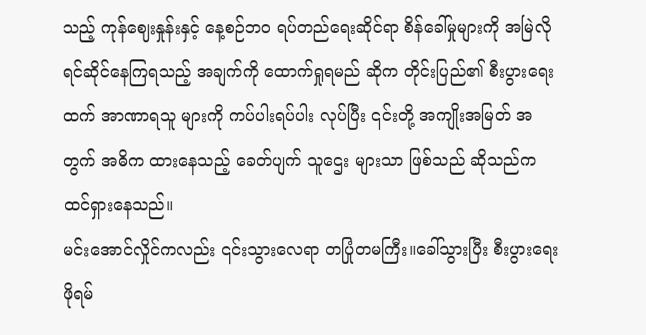သည့် ကုန်ဈေးနှုန်းနှင့် နေ့စဉ်ဘဝ ရပ်တည်ရေးဆိုင်ရာ စိန်ခေါ်မှုများကို အမြဲလို ရင်ဆိုင်နေကြရသည့် အချက်ကို ထောက်ရှုရမည် ဆိုက တိုင်းပြည်၏ စီးပွားရေးထက် အာဏာရသူ များကို ကပ်ပါးရပ်ပါး လုပ်ပြီး ၎င်းတို့ အကျိုးအမြတ် အတွက် အဓိက ထားနေသည့် ခေတ်ပျက် သူဌေး များသာ ဖြစ်သည် ဆိုသည်က ထင်ရှားနေသည်။
မင်းအောင်လှိုင်ကလည်း ၎င်းသွားလေရာ တပြုံတမကြီး။ခေါ်သွားပြီး စီးပွားရေး ဖိုရမ်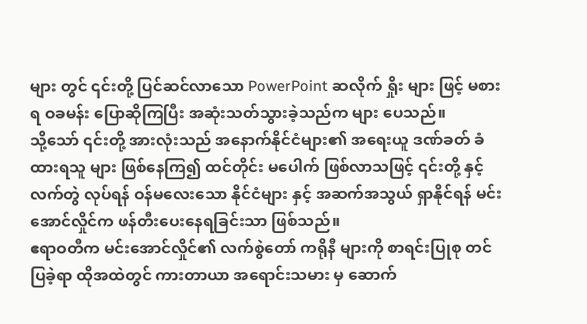များ တွင် ၎င်းတို့ ပြင်ဆင်လာသော PowerPoint ဆလိုက် ရှိုး များ ဖြင့် မစားရ ဝခမန်း ပြောဆိုကြပြီး အဆုံးသတ်သွားခဲ့သည်က များ ပေသည်။
သို့သော် ၎င်းတို့ အားလုံးသည် အနောက်နိုင်ငံများ၏ အရေးယူ ဒဏ်ခတ် ခံထားရသူ များ ဖြစ်နေကြ၍ ထင်တိုင်း မပေါက် ဖြစ်လာသဖြင့် ၎င်းတို့ နှင့် လက်တွဲ လုပ်ရန် ဝန်မလေးသော နိုင်ငံများ နှင့် အဆက်အသွယ် ရှာနိုင်ရန် မင်းအောင်လှိုင်က ဖန်တီးပေးနေရခြင်းသာ ဖြစ်သည်။
ဧရာဝတီက မင်းအောင်လှိုင်၏ လက်စွဲတော် ကရိုနီ များကို စာရင်းပြုစု တင်ပြခဲ့ရာ ထိုအထဲတွင် ကားတာယာ အရောင်းသမား မှ ဆောက်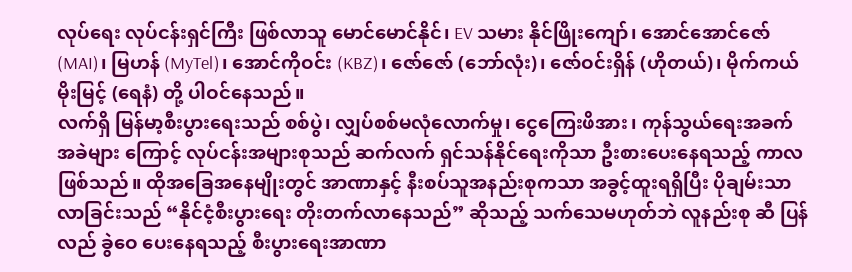လုပ်ရေး လုပ်ငန်းရှင်ကြီး ဖြစ်လာသူ မောင်မောင်နိုင်၊ EV သမား နိုင်ဖြိုးကျော်၊ အောင်အောင်ဇော် (MAI)၊ မြဟန် (MyTel)၊ အောင်ကိုဝင်း (KBZ)၊ ဇော်ဇော် (ဘော်လုံး)၊ ဇော်ဝင်းရှိန် (ဟိုတယ်)၊ မိုက်ကယ် မိုးမြင့် (ရေနံ) တို့ ပါဝင်နေသည်။
လက်ရှိ မြန်မာ့စီးပွားရေးသည် စစ်ပွဲ၊ လျှပ်စစ်မလုံလောက်မှု၊ ငွေကြေးဖိအား၊ ကုန်သွယ်ရေးအခက်အခဲများ ကြောင့် လုပ်ငန်းအများစုသည် ဆက်လက် ရှင်သန်နိုင်ရေးကိုသာ ဦးစားပေးနေရသည့် ကာလ ဖြစ်သည်။ ထိုအခြေအနေမျိုးတွင် အာဏာနှင့် နီးစပ်သူအနည်းစုကသာ အခွင့်ထူးရရှိပြီး ပိုချမ်းသာလာခြင်းသည် “နိုင်ငံ့စီးပွားရေး တိုးတက်လာနေသည်” ဆိုသည့် သက်သေမဟုတ်ဘဲ လူနည်းစု ဆီ ပြန်လည် ခွဲဝေ ပေးနေရသည့် စီးပွားရေးအာဏာ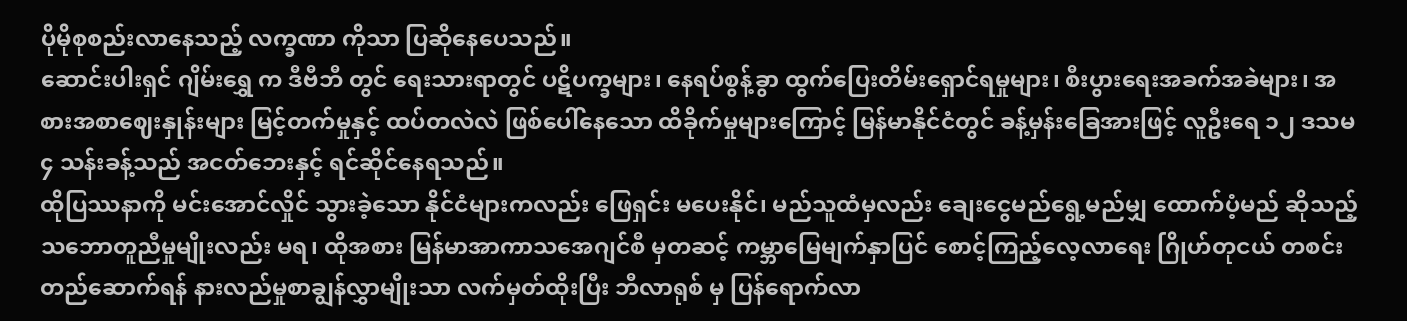ပိုမိုစုစည်းလာနေသည့် လက္ခဏာ ကိုသာ ပြဆိုနေပေသည်။
ဆောင်းပါးရှင် ဂျိမ်းရွှေ က ဒီဗီဘီ တွင် ရေးသားရာတွင် ပဋိပက္ခများ၊ နေရပ်စွန့်ခွာ ထွက်ပြေးတိမ်းရှောင်ရမှုများ၊ စီးပွားရေးအခက်အခဲများ၊ အစားအစာဈေးနှုန်းများ မြင့်တက်မှုနှင့် ထပ်တလဲလဲ ဖြစ်ပေါ်နေသော ထိခိုက်မှုများကြောင့် မြန်မာနိုင်ငံတွင် ခန့်မှန်းခြေအားဖြင့် လူဦးရေ ၁၂ ဒသမ ၄ သန်းခန့်သည် အငတ်ဘေးနှင့် ရင်ဆိုင်နေရသည်။
ထိုပြဿနာကို မင်းအောင်လှိုင် သွားခဲ့သော နိုင်ငံများကလည်း ဖြေရှင်း မပေးနိုင်၊ မည်သူထံမှလည်း ချေးငွေမည်ရွေ့မည်မျှ ထောက်ပံ့မည် ဆိုသည့် သဘောတူညီမှုမျိုးလည်း မရ၊ ထိုအစား မြန်မာအာကာသအေဂျင်စီ မှတဆင့် ကမ္ဘာမြေမျက်နှာပြင် စောင့်ကြည့်လေ့လာရေး ဂြိုဟ်တုငယ် တစင်း တည်ဆောက်ရန် နားလည်မှုစာချွန်လွှာမျိုးသာ လက်မှတ်ထိုးပြီး ဘီလာရုစ် မှ ပြန်ရောက်လာ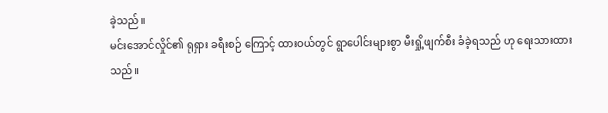ခဲ့သည်။
မင်းအောင်လှိုင်၏ ရုရှား ခရီးစဉ် ကြောင့် ထားဝယ်တွင် ရွာပေါင်းများစွာ မီးရှို့ဖျက်စီး ခံခဲ့ရသည် ဟု ရေးသားထားသည်။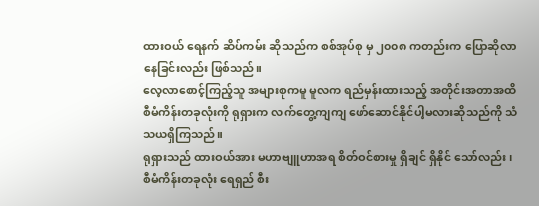ထားဝယ် ရေနက် ဆိပ်ကမ်း ဆိုသည်က စစ်အုပ်စု မှ ၂၀၀၈ ကတည်းက ပြောဆိုလာနေခြင်းလည်း ဖြစ်သည်။
လေ့လာစောင့်ကြည့်သူ အများစုကမူ မူလက ရည်မှန်းထားသည့် အတိုင်းအတာအထိ စီမံကိန်းတခုလုံးကို ရုရှားက လက်တွေ့ကျကျ ဖော်ဆောင်နိုင်ပါ့မလားဆိုသည်ကို သံသယရှိကြသည်။
ရုရှားသည် ထားဝယ်အား မဟာဗျူဟာအရ စိတ်ဝင်စားမှု ရှိချင် ရှိနိုင် သော်လည်း ၊ စီမံကိန်းတခုလုံး ရေရှည် စီး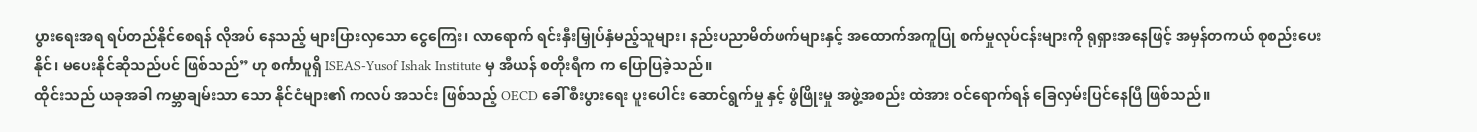ပွားရေးအရ ရပ်တည်နိုင်စေရန် လိုအပ် နေသည့် များပြားလှသော ငွေကြေး၊ လာရောက် ရင်းနှီးမြှုပ်နှံမည့်သူများ၊ နည်းပညာမိတ်ဖက်များနှင့် အထောက်အကူပြု စက်မှုလုပ်ငန်းများကို ရုရှားအနေဖြင့် အမှန်တကယ် စုစည်းပေးနိုင်၊ မပေးနိုင်ဆိုသည်ပင် ဖြစ်သည်” ဟု စင်္ကာပူရှိ ISEAS-Yusof Ishak Institute မှ အီယန် စတိုးရီက က ပြောပြခဲ့သည်။
ထိုင်းသည် ယခုအခါ ကမ္ဘာချမ်းသာ သော နိုင်ငံများ၏ ကလပ် အသင်း ဖြစ်သည့် OECD ခေါ် စီးပွားရေး ပူးပေါင်း ဆောင်ရွက်မှု နှင့် ဖွံဖြိုးမှု အဖွဲ့အစည်း ထဲအား ဝင်ရောက်ရန် ခြေလှမ်းပြင်နေပြီ ဖြစ်သည်။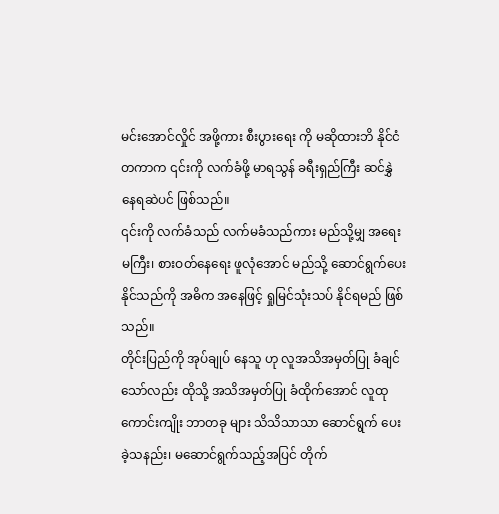မင်းအောင်လှိုင် အဖို့ကား စီးပွားရေး ကို မဆိုထားဘိ နိုင်ငံတကာက ၎င်းကို လက်ခံဖို့ မာရသွန် ခရီးရှည်ကြီး ဆင်နွှဲနေရဆဲပင် ဖြစ်သည်။
၎င်းကို လက်ခံသည် လက်မခံသည်ကား မည်သို့မျှ အရေးမကြီး၊ စားဝတ်နေရေး ဖူလုံအောင် မည်သို့ ဆောင်ရွက်ပေးနိုင်သည်ကို အဓိက အနေဖြင့် ရှုမြင်သုံးသပ် နိုင်ရမည် ဖြစ်သည်။
တိုင်းပြည်ကို အုပ်ချုပ် နေသူ ဟု လူအသိအမှတ်ပြု ခံချင်သော်လည်း ထိုသို့ အသိအမှတ်ပြု ခံထိုက်အောင် လူထု ကောင်းကျိုး ဘာတခု များ သိသိသာသာ ဆောင်ရွက် ပေးခဲ့သနည်း၊ မဆောင်ရွက်သည့်အပြင် တိုက်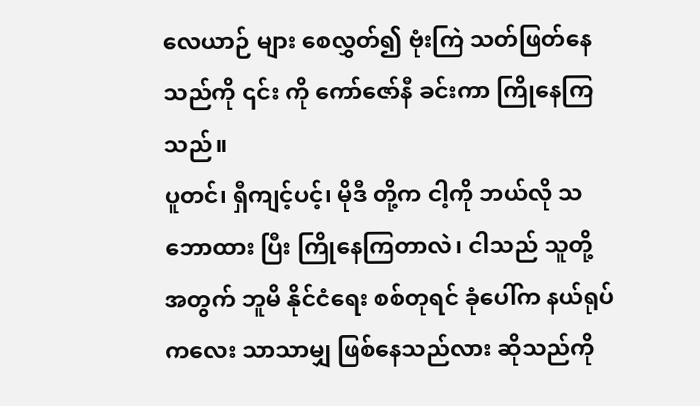လေယာဉ် များ စေလွှတ်၍ ဗုံးကြဲ သတ်ဖြတ်နေသည်ကို ၎င်း ကို ကော်ဇော်နီ ခင်းကာ ကြိုနေကြသည်။
ပူတင်၊ ရှီကျင့်ပင့်၊ မိုဒီ တို့က ငါ့ကို ဘယ်လို သဘောထား ပြီး ကြိုနေကြတာလဲ၊ ငါသည် သူတို့ အတွက် ဘူမိ နိုင်ငံရေး စစ်တုရင် ခုံပေါ်က နယ်ရုပ်ကလေး သာသာမျှ ဖြစ်နေသည်လား ဆိုသည်ကို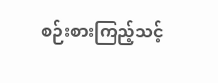စဉ်းစားကြည့်သင့်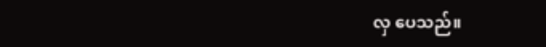လှ ပေသည်။